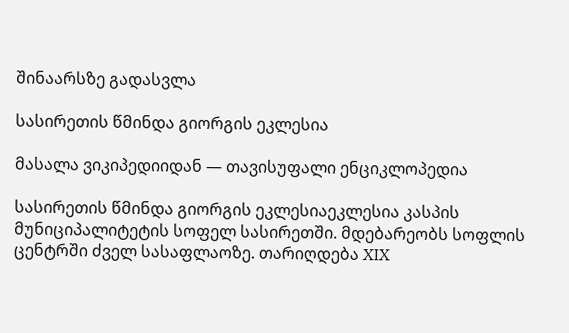შინაარსზე გადასვლა

სასირეთის წმინდა გიორგის ეკლესია

მასალა ვიკიპედიიდან — თავისუფალი ენციკლოპედია

სასირეთის წმინდა გიორგის ეკლესიაეკლესია კასპის მუნიციპალიტეტის სოფელ სასირეთში. მდებარეობს სოფლის ცენტრში ძველ სასაფლაოზე. თარიღდება XIX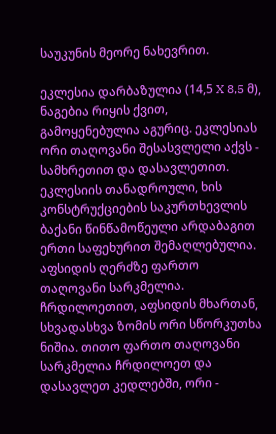საუკუნის მეორე ნახევრით.

ეკლესია დარბაზულია (14,5 X 8,5 მ), ნაგებია რიყის ქვით, გამოყენებულია აგურიც. ეკლესიას ორი თაღოვანი შესასვლელი აქვს - სამხრეთით და დასავლეთით. ეკლესიის თანადროული, ხის კონსტრუქციების საკურთხევლის ბაქანი წინწამოწეული არდაბაგით ერთი საფეხურით შემაღლებულია. აფსიდის ღერძზე ფართო თაღოვანი სარკმელია. ჩრდილოეთით, აფსიდის მხართან, სხვადასხვა ზომის ორი სწორკუთხა ნიშია. თითო ფართო თაღოვანი სარკმელია ჩრდილოეთ და დასავლეთ კედლებში, ორი -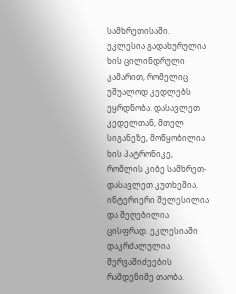სამხრეთისაში. ეკლესია გადახურულია ხის ცილინდრული კამარით, რომელიც უშუალოდ კედლებს ეყრდნობა. დასავლეთ კედელთან, მთელ სიგანეზე, მოწყობილია ხის პატრონიკე, რომლის კიბე სამხრეთ-დასავლეთ კუთხეშია. ინტერიერი შელესილია და შეღებილია ცისფრად. ეკლესიაში დაკრძალულია შერვაშიძეების რამდენიმე თაობა.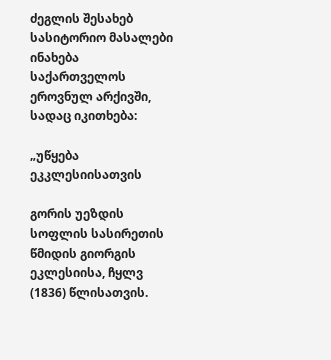ძეგლის შესახებ სასიტორიო მასალები ინახება საქართველოს ეროვნულ არქივში, სადაც იკითხება:

„უწყება ეკკლესიისათვის

გორის უეზდის სოფლის სასირეთის წმიდის გიორგის ეკლესიისა, ჩყლვ (1836) წლისათვის.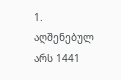1. აღშენებულ არს 1441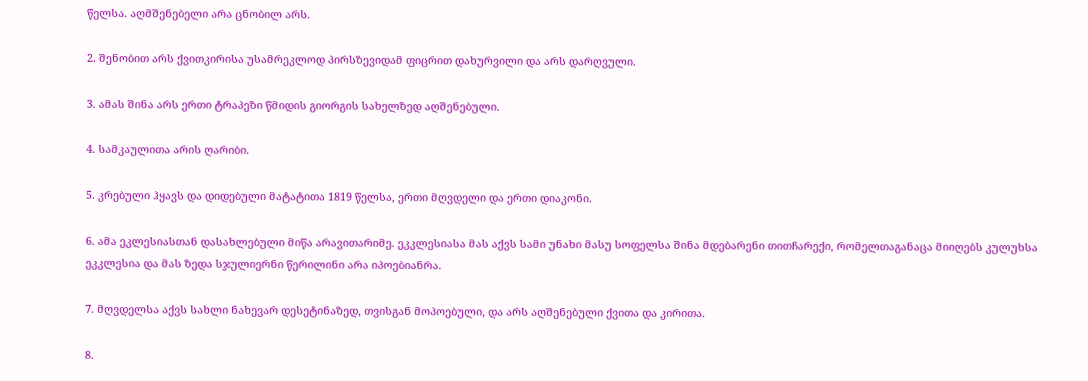წელსა. აღმშენებელი არა ცნობილ არს.

2. შენობით არს ქვითკირისა უსამრეკლოდ პირსზევიდამ ფიცრით დახურვილი და არს დარღვული.

3. ამას შინა არს ერთი ტრაპეზი წმიდის გიორგის სახელზედ აღშენებული.

4. სამკაულითა არის ღარიბი.

5. კრებული ჰყავს და დიდებული მატატითა 1819 წელსა, ერთი მღვდელი და ერთი დიაკონი.

6. ამა ეკლესიასთან დასახლებული მიწა არავითარიმე. ეკკლესიასა მას აქვს სამი უნახი მასუ სოფელსა შინა მდებარენი თითჩარექი, რომელთაგანაცა მიიღებს კულუხსა ეკკლესია და მას ზედა სჯულიერნი წერილინი არა იპოებიანრა.

7. მღვდელსა აქვს სახლი ნახევარ დესეტინაზედ, თვისგან მოპოებული, და არს აღშენებული ქვითა და კირითა.

8.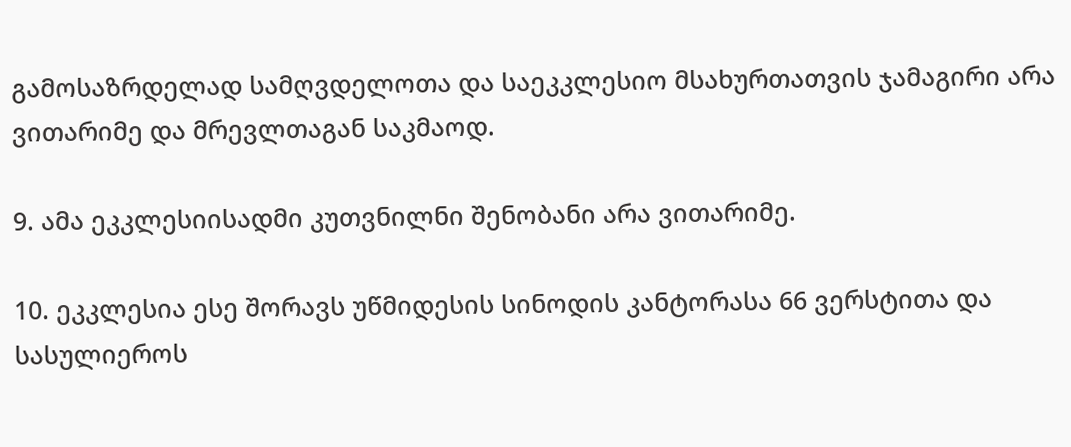გამოსაზრდელად სამღვდელოთა და საეკკლესიო მსახურთათვის ჯამაგირი არა ვითარიმე და მრევლთაგან საკმაოდ.

9. ამა ეკკლესიისადმი კუთვნილნი შენობანი არა ვითარიმე.

10. ეკკლესია ესე შორავს უწმიდესის სინოდის კანტორასა 66 ვერსტითა და სასულიეროს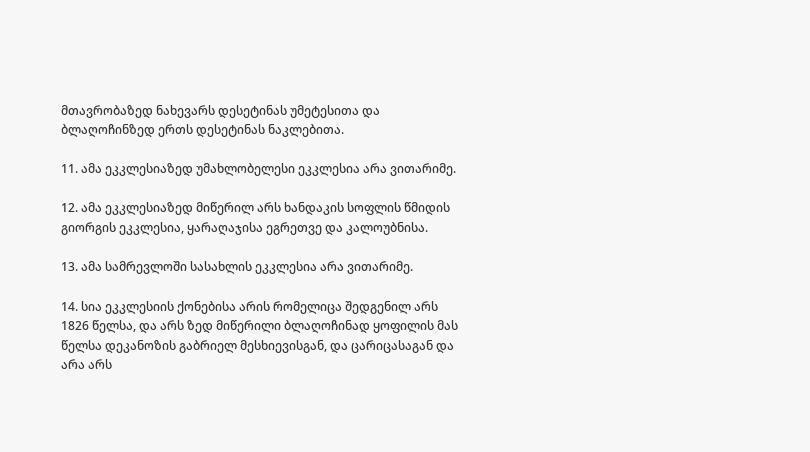მთავრობაზედ ნახევარს დესეტინას უმეტესითა და ბლაღოჩინზედ ერთს დესეტინას ნაკლებითა.

11. ამა ეკკლესიაზედ უმახლობელესი ეკკლესია არა ვითარიმე.

12. ამა ეკკლესიაზედ მიწერილ არს ხანდაკის სოფლის წმიდის გიორგის ეკკლესია, ყარაღაჯისა ეგრეთვე და კალოუბნისა.

13. ამა სამრევლოში სასახლის ეკკლესია არა ვითარიმე.

14. სია ეკკლესიის ქონებისა არის რომელიცა შედგენილ არს 1826 წელსა, და არს ზედ მიწერილი ბლაღოჩინად ყოფილის მას წელსა დეკანოზის გაბრიელ მესხიევისგან, და ცარიცასაგან და არა არს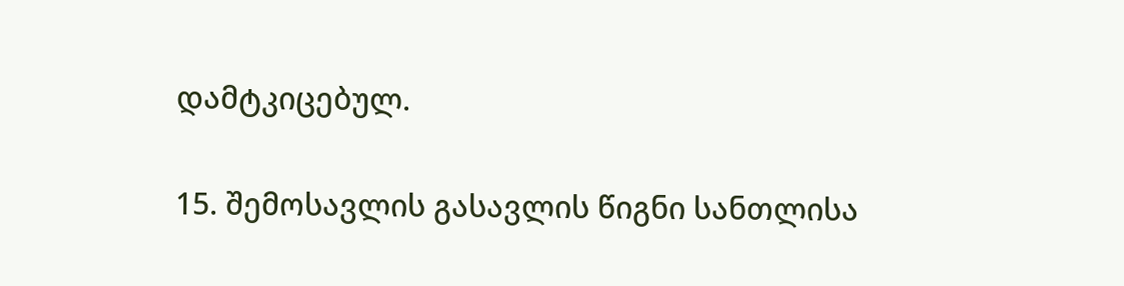დამტკიცებულ.

15. შემოსავლის გასავლის წიგნი სანთლისა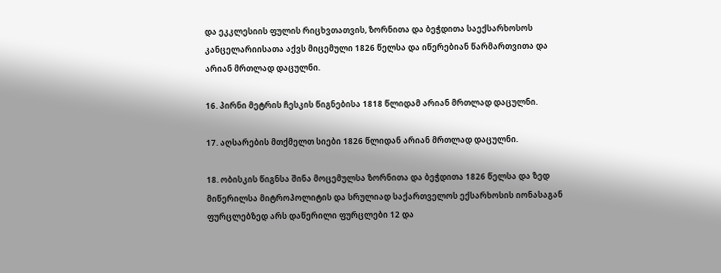და ეკკლესიის ფულის რიცხვთათვის, ზორნითა და ბეჭდითა საექსარხოსოს კანცელარიისათა აქვს მიცემული 1826 წელსა და იწერებიან წარმართვითა და არიან მრთლად დაცულნი.

16. პირნი მეტრის ჩესკის წიგნებისა 1818 წლიდამ არიან მრთლად დაცულნი.

17. აღსარების მთქმელთ სიები 1826 წლიდან არიან მრთლად დაცულნი.

18. ობისკის წიგნსა შინა მოცემულსა ზორნითა და ბეჭდითა 1826 წელსა და ზედ მიწერილსა მიტროპოლიტის და სრულიად საქართველოს ექსარხოსის იონასაგან ფურცლებზედ არს დაწერილი ფურცლები 12 და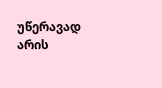უწერავად არის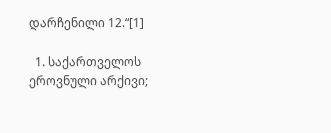დარჩენილი 12.“[1]

  1. საქართველოს ეროვნული არქივი;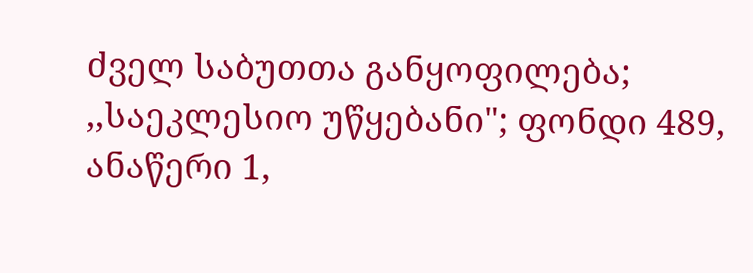ძველ საბუთთა განყოფილება; ,,საეკლესიო უწყებანი"; ფონდი 489, ანაწერი 1,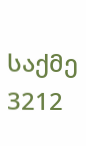საქმე 3212